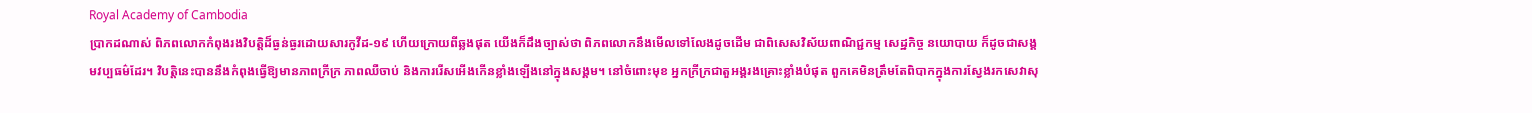Royal Academy of Cambodia
ប្រាកដណាស់ ពិភពលោកកំពុងរងវិបត្តិដ៏ធ្ងន់ធ្ងរដោយសារកូវីដ-១៩ ហើយក្រោយពីឆ្លងផុត យើងក៏ដឹងច្បាស់ថា ពិភពលោកនឹងមើលទៅលែងដូចដើម ជាពិសេសវិស័យពាណិជ្ជកម្ម សេដ្ឋកិច្ច នយោបាយ ក៏ដូចជាសង្គមវប្បធម៌ដែរ។ វិបត្តិនេះបាននឹងកំពុងធ្វើឱ្យមានភាពក្រីក្រ ភាពឈឺចាប់ និងការរើសអើងកើនខ្លាំងឡើងនៅក្នុងសង្គម។ នៅចំពោះមុខ អ្នកក្រីក្រជាតួអង្គរងគ្រោះខ្លាំងបំផុត ពួកគេមិនត្រឹមតែពិបាកក្នុងការស្វែងរកសេវាសុ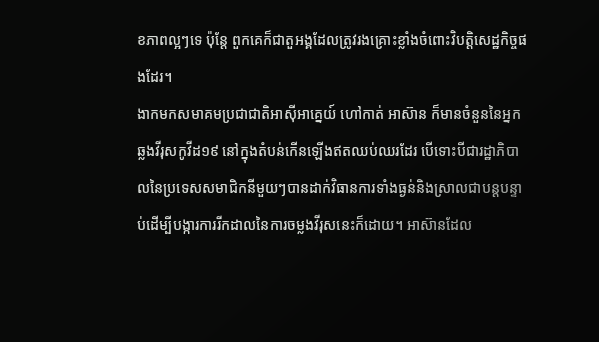ខភាពល្អៗទេ ប៉ុន្តែ ពួកគេក៏ជាតួអង្គដែលត្រូវរងគ្រោះខ្លាំងចំពោះវិបត្តិសេដ្ឋកិច្ចផងដែរ។
ងាកមកសមាគមប្រជាជាតិអាស៊ីអាគ្នេយ៍ ហៅកាត់ អាស៊ាន ក៏មានចំនួននៃអ្នកឆ្លងវីរុសកូវីដ១៩ នៅក្នុងតំបន់កើនឡើងឥតឈប់ឈរដែរ បើទោះបីជារដ្ឋាភិបាលនៃប្រទេសសមាជិកនីមួយៗបានដាក់វិធានការទាំងធ្ងន់និងស្រាលជាបន្តបន្ទាប់ដើម្បីបង្ការការរីកដាលនៃការចម្លងវីរុសនេះក៏ដោយ។ អាស៊ានដែល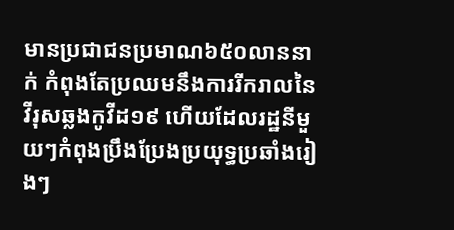មានប្រជាជនប្រមាណ៦៥០លាននាក់ កំពុងតែប្រឈមនឹងការរីករាលនៃវីរុសឆ្លងកូវីដ១៩ ហើយដែលរដ្ឋនីមួយៗកំពុងប្រឹងប្រែងប្រយុទ្ធប្រឆាំងរៀងៗ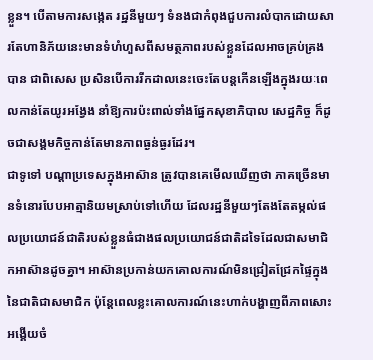ខ្លួន។ បើតាមការសង្កេត រដ្ឋនីមួយៗ ទំនងជាកំពុងជួបការលំបាកដោយសារតែហានិភ័យនេះមានទំហំហួសពីសមត្ថភាពរបស់ខ្លួនដែលអាចគ្រប់គ្រងបាន ជាពិសេស ប្រសិនបើការរីកដាលនេះចេះតែបន្តកើនឡើងក្នុងរយៈពេលកាន់តែយូរអង្វែង នាំឱ្យការប៉ះពាល់ទាំងផ្នែកសុខាភិបាល សេដ្ឋកិច្ច ក៏ដូចជាសង្គមកិច្ចកាន់តែមានភាពធ្ងន់ធ្ងរដែរ។
ជាទូទៅ បណ្ដាប្រទេសក្នុងអាស៊ាន ត្រូវបានគេមើលឃើញថា ភាគច្រើនមានទំនោរបែបអាត្មានិយមស្រាប់ទៅហើយ ដែលរដ្ឋនីមួយៗតែងតែតម្កល់ផលប្រយោជន៍ជាតិរបស់ខ្លួនធំជាងផលប្រយោជន៍ជាតិដទៃដែលជាសមាជិកអាស៊ានដូចគ្នា។ អាស៊ានប្រកាន់យកគោលការណ៍មិនជ្រៀតជ្រែកផ្ទៃក្នុងនៃជាតិជាសមាជិក ប៉ុន្តែពេលខ្លះគោលការណ៍នេះហាក់បង្ហាញពីភាពសោះអង្គើយចំ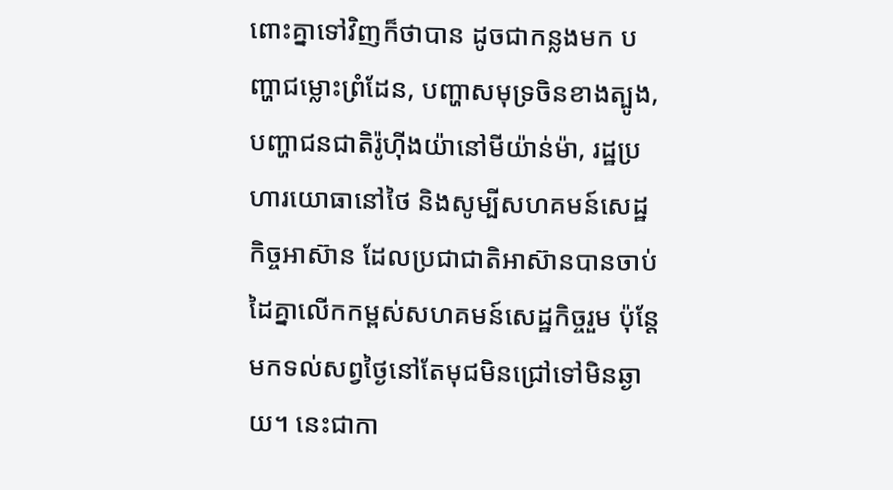ពោះគ្នាទៅវិញក៏ថាបាន ដូចជាកន្លងមក បញ្ហាជម្លោះព្រំដែន, បញ្ហាសមុទ្រចិនខាងត្បូង, បញ្ហាជនជាតិរ៉ូហ៊ីងយ៉ានៅមីយ៉ាន់ម៉ា, រដ្ឋប្រហារយោធានៅថៃ និងសូម្បីសហគមន៍សេដ្ឋកិច្ចអាស៊ាន ដែលប្រជាជាតិអាស៊ានបានចាប់ដៃគ្នាលើកកម្ពស់សហគមន៍សេដ្ឋកិច្ចរួម ប៉ុន្តែ មកទល់សព្វថ្ងៃនៅតែមុជមិនជ្រៅទៅមិនឆ្ងាយ។ នេះជាកា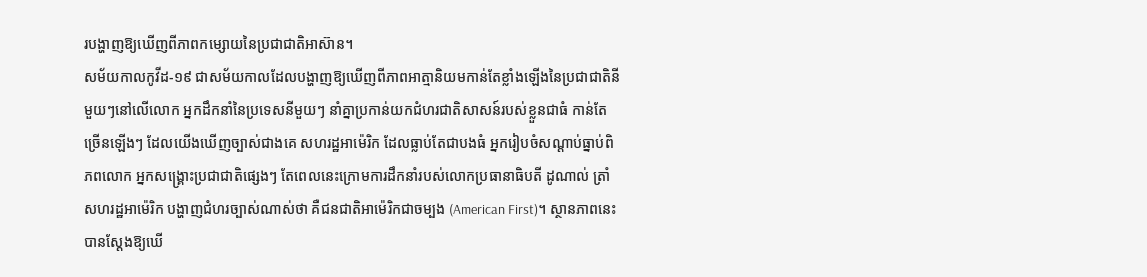របង្ហាញឱ្យឃើញពីភាពកម្សោយនៃប្រជាជាតិអាស៊ាន។
សម័យកាលកូវីដ-១៩ ជាសម័យកាលដែលបង្ហាញឱ្យឃើញពីភាពអាត្មានិយមកាន់តែខ្លាំងឡើងនៃប្រជាជាតិនីមួយៗនៅលើលោក អ្នកដឹកនាំនៃប្រទេសនីមួយៗ នាំគ្នាប្រកាន់យកជំហរជាតិសាសន៍របស់ខ្លួនជាធំ កាន់តែច្រើនឡើងៗ ដែលយើងឃើញច្បាស់ជាងគេ សហរដ្ឋអាម៉េរិក ដែលធ្លាប់តែជាបងធំ អ្នករៀបចំសណ្ដាប់ធ្នាប់ពិភពលោក អ្នកសង្រ្គោះប្រជាជាតិផ្សេងៗ តែពេលនេះក្រោមការដឹកនាំរបស់លោកប្រធានាធិបតី ដូណាល់ ត្រាំ សហរដ្ឋអាម៉េរិក បង្ហាញជំហរច្បាស់ណាស់ថា គឺជនជាតិអាម៉េរិកជាចម្បង (American First)។ ស្ថានភាពនេះបានស្ដែងឱ្យឃើ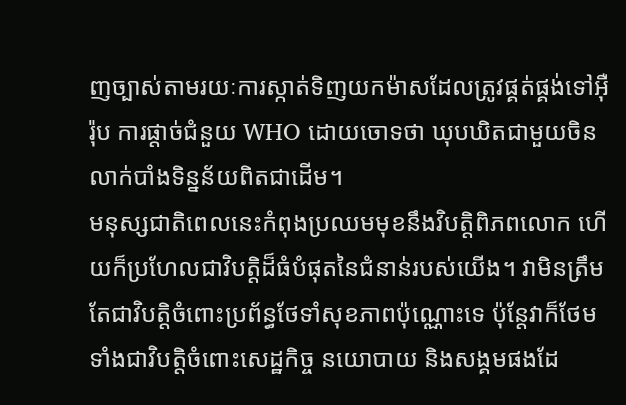ញច្បាស់តាមរយៈការស្កាត់ទិញយកម៉ាសដែលត្រូវផ្គត់ផ្គង់ទៅអ៊ឺរ៉ុប ការផ្ដាច់ជំនួយ WHO ដោយចោទថា ឃុបឃិតជាមួយចិនលាក់បាំងទិន្នន័យពិតជាដើម។
មនុស្សជាតិពេលនេះកំពុងប្រឈមមុខនឹងវិបត្តិពិភពលោក ហើយក៏ប្រហែលជាវិបត្តិដ៏ធំបំផុតនៃជំនាន់របស់យើង។ វាមិនត្រឹមតែជាវិបត្តិចំពោះប្រព័ន្ធថែទាំសុខភាពប៉ុណ្ណោះទេ ប៉ុន្តែវាក៏ថែមទាំងជាវិបត្តិចំពោះសេដ្ឋកិច្ច នយោបាយ និងសង្គមផងដែ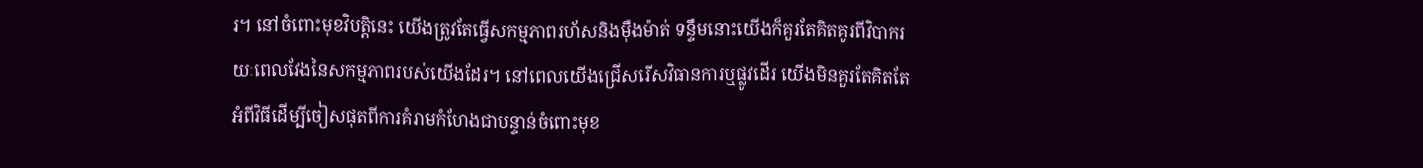រ។ នៅចំពោះមុខវិបត្តិនេះ យើងត្រូវតែធ្វើសកម្មភាពរហ័សនិងម៉ឺងម៉ាត់ ទន្ទឹមនោះយើងក៏គួរតែគិតគូរពីវិបាករយៈពេលវែងនៃសកម្មភាពរបស់យើងដែរ។ នៅពេលយើងជ្រើសរើសវិធានការឬផ្លូវដើរ យើងមិនគួរតែគិតតែអំពីវិធីដើម្បីចៀសផុតពីការគំរាមកំហែងជាបន្ទាន់ចំពោះមុខ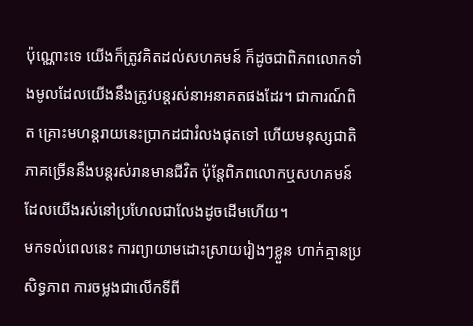ប៉ុណ្ណោះទេ យើងក៏ត្រូវគិតដល់សហគមន៍ ក៏ដូចជាពិភពលោកទាំងមូលដែលយើងនឹងត្រូវបន្តរស់នាអនាគតផងដែរ។ ជាការណ៍ពិត គ្រោះមហន្តរាយនេះប្រាកដជារំលងផុតទៅ ហើយមនុស្សជាតិភាគច្រើននឹងបន្តរស់រានមានជីវិត ប៉ុន្តែពិភពលោកឬសហគមន៍ដែលយើងរស់នៅប្រហែលជាលែងដូចដើមហើយ។
មកទល់ពេលនេះ ការព្យាយាមដោះស្រាយរៀងៗខ្លួន ហាក់គ្មានប្រសិទ្ធភាព ការចម្លងជាលើកទីពី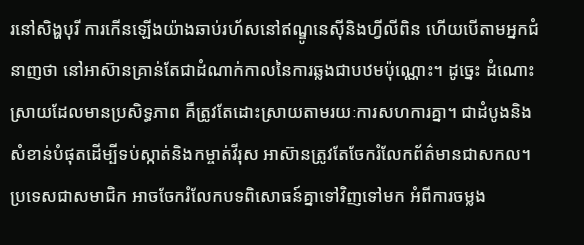រនៅសិង្ហបុរី ការកើនឡើងយ៉ាងឆាប់រហ័សនៅឥណ្ឌូនេស៊ីនិងហ្វីលីពិន ហើយបើតាមអ្នកជំនាញថា នៅអាស៊ានគ្រាន់តែជាដំណាក់កាលនៃការឆ្លងជាបឋមប៉ុណ្ណោះ។ ដូច្នេះ ដំណោះស្រាយដែលមានប្រសិទ្ធភាព គឺត្រូវតែដោះស្រាយតាមរយៈការសហការគ្នា។ ជាដំបូងនិងសំខាន់បំផុតដើម្បីទប់ស្កាត់និងកម្ចាត់វីរុស អាស៊ានត្រូវតែចែករំលែកព័ត៌មានជាសកល។ ប្រទេសជាសមាជិក អាចចែករំលែកបទពិសោធន៍គ្នាទៅវិញទៅមក អំពីការចម្លង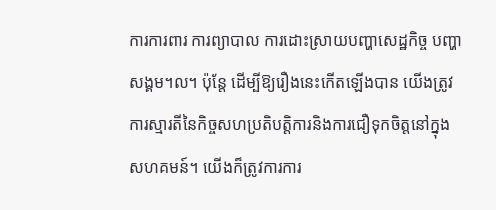ការការពារ ការព្យាបាល ការដោះស្រាយបញ្ហាសេដ្ឋកិច្ច បញ្ហាសង្គម។ល។ ប៉ុន្តែ ដើម្បីឱ្យរឿងនេះកើតឡើងបាន យើងត្រូវការស្មារតីនៃកិច្ចសហប្រតិបត្តិការនិងការជឿទុកចិត្តនៅក្នុងសហគមន៍។ យើងក៏ត្រូវការការ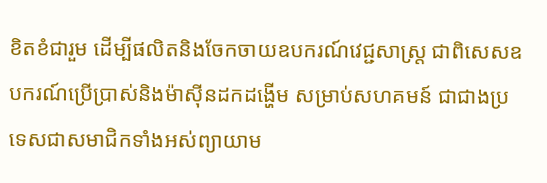ខិតខំជារួម ដើម្បីផលិតនិងចែកចាយឧបករណ៍វេជ្ជសាស្រ្ត ជាពិសេសឧបករណ៍ប្រើប្រាស់និងម៉ាស៊ីនដកដង្ហើម សម្រាប់សហគមន៍ ជាជាងប្រទេសជាសមាជិកទាំងអស់ព្យាយាម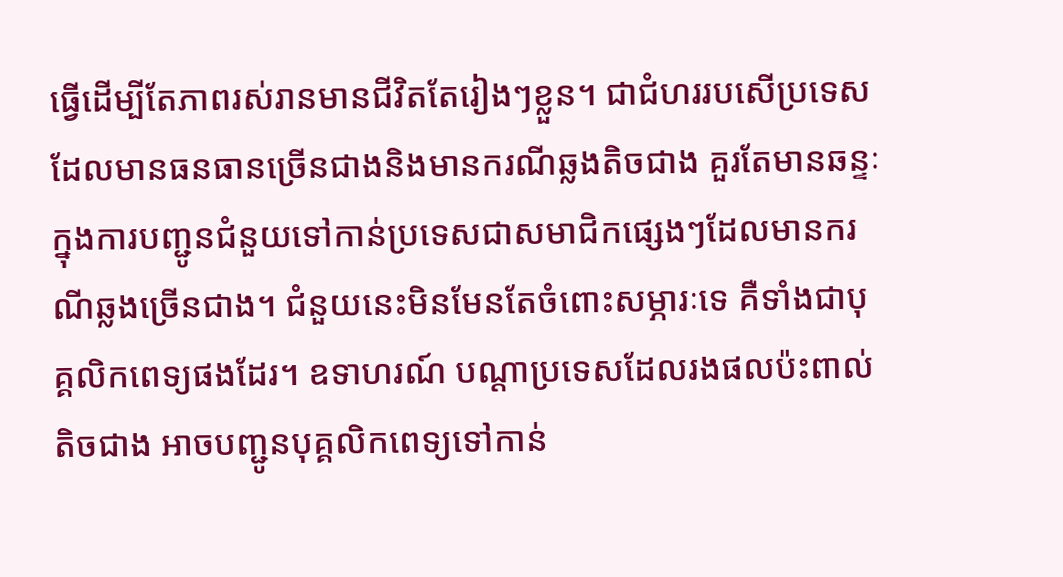ធ្វើដើម្បីតែភាពរស់រានមានជីវិតតែរៀងៗខ្លួន។ ជាជំហររបសើប្រទេសដែលមានធនធានច្រើនជាងនិងមានករណីឆ្លងតិចជាង គួរតែមានឆន្ទៈក្នុងការបញ្ជូនជំនួយទៅកាន់ប្រទេសជាសមាជិកផ្សេងៗដែលមានករណីឆ្លងច្រើនជាង។ ជំនួយនេះមិនមែនតែចំពោះសម្ភារៈទេ គឺទាំងជាបុគ្គលិកពេទ្យផងដែរ។ ឧទាហរណ៍ បណ្តាប្រទេសដែលរងផលប៉ះពាល់តិចជាង អាចបញ្ជូនបុគ្គលិកពេទ្យទៅកាន់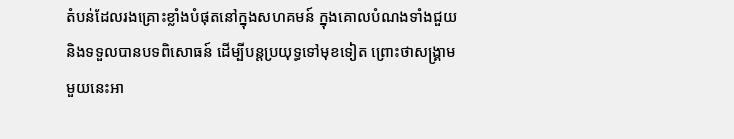តំបន់ដែលរងគ្រោះខ្លាំងបំផុតនៅក្នុងសហគមន៍ ក្នុងគោលបំណងទាំងជួយនិងទទួលបានបទពិសោធន៍ ដើម្បីបន្តប្រយុទ្ធទៅមុខទៀត ព្រោះថាសង្រ្គាមមួយនេះអា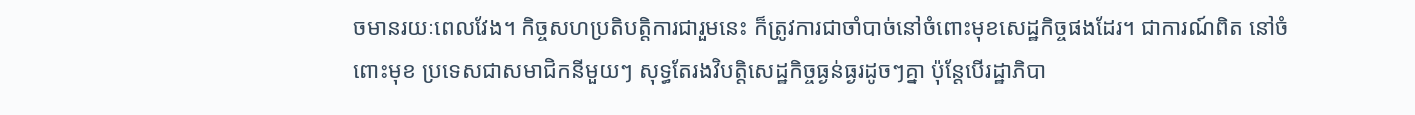ចមានរយៈពេលវែង។ កិច្ចសហប្រតិបត្ដិការជារួមនេះ ក៏ត្រូវការជាចាំបាច់នៅចំពោះមុខសេដ្ឋកិច្ចផងដែរ។ ជាការណ៍ពិត នៅចំពោះមុខ ប្រទេសជាសមាជិកនីមួយៗ សុទ្ធតែរងវិបត្តិសេដ្ឋកិច្ចធ្ងន់ធ្ងរដូចៗគ្នា ប៉ុន្តែបើរដ្ឋាភិបា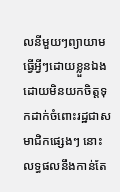លនីមួយៗព្យាយាមធ្វើអ្វីៗដោយខ្លួនឯង ដោយមិនយកចិត្តទុកដាក់ចំពោះរដ្ឋជាសមាជិកផ្សេងៗ នោះលទ្ធផលនឹងកាន់តែ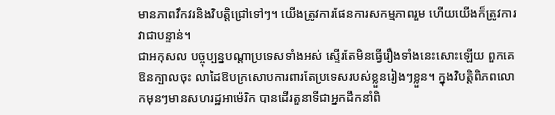មានភាពវឹកវរនិងវិបត្ដិជ្រៅទៅៗ។ យើងត្រូវការផែនការសកម្មភាពរួម ហើយយើងក៏ត្រូវការវាជាបន្ទាន់។
ជាអកុសល បច្ចុប្បន្នបណ្តាប្រទេសទាំងអស់ ស្ទើរតែមិនធ្វើរឿងទាំងនេះសោះឡើយ ពួកគេឱនក្បាលចុះ លាដៃឱបក្រសោបការពារតែប្រទេសរបស់ខ្លួនរៀងៗខ្លួន។ ក្នុងវិបត្តិពិភពលោកមុនៗមានសហរដ្ឋអាម៉េរិក បានដើរតួនាទីជាអ្នកដឹកនាំពិ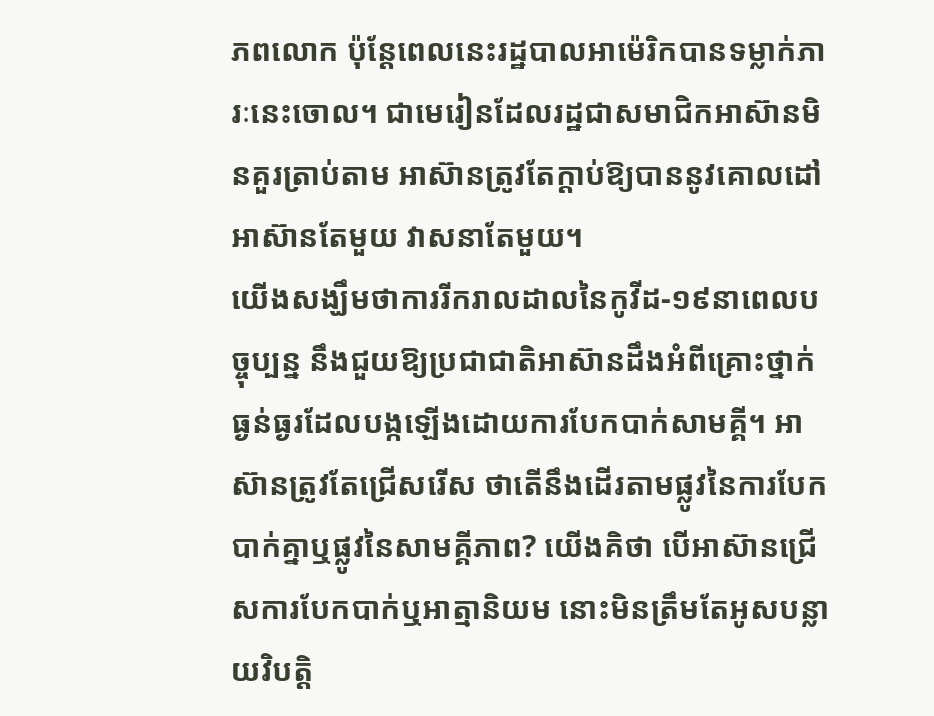ភពលោក ប៉ុន្តែពេលនេះរដ្ឋបាលអាម៉េរិកបានទម្លាក់ភារៈនេះចោល។ ជាមេរៀនដែលរដ្ឋជាសមាជិកអាស៊ានមិនគួរត្រាប់តាម អាស៊ានត្រូវតែក្ដាប់ឱ្យបាននូវគោលដៅ អាស៊ានតែមួយ វាសនាតែមួយ។
យើងសង្ឃឹមថាការរីករាលដាលនៃកូវីដ-១៩នាពេលបច្ចុប្បន្ន នឹងជួយឱ្យប្រជាជាតិអាស៊ានដឹងអំពីគ្រោះថ្នាក់ធ្ងន់ធ្ងរដែលបង្កឡើងដោយការបែកបាក់សាមគ្គី។ អាស៊ានត្រូវតែជ្រើសរើស ថាតើនឹងដើរតាមផ្លូវនៃការបែកបាក់គ្នាឬផ្លូវនៃសាមគ្គីភាព? យើងគិថា បើអាស៊ានជ្រើសការបែកបាក់ឬអាត្មានិយម នោះមិនត្រឹមតែអូសបន្លាយវិបត្តិ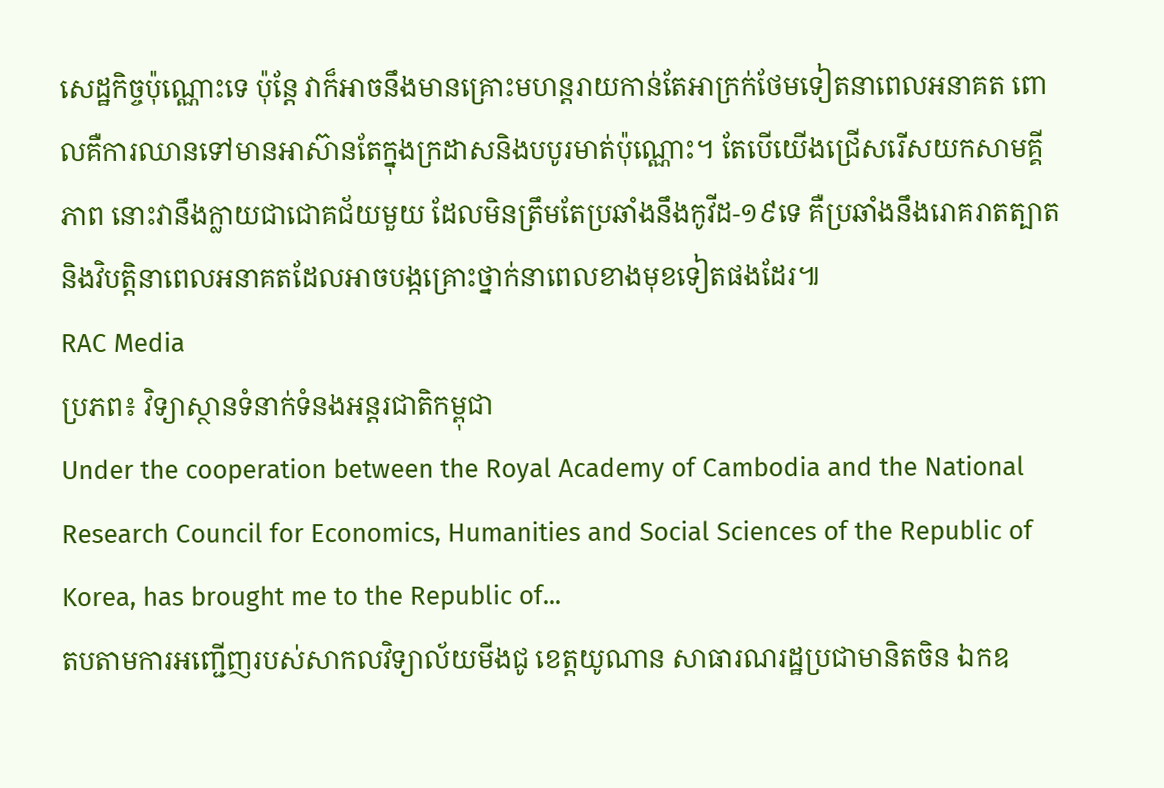សេដ្ឋកិច្ចប៉ុណ្ណោះទេ ប៉ុន្តែ វាក៏អាចនឹងមានគ្រោះមហន្តរាយកាន់តែអាក្រក់ថែមទៀតនាពេលអនាគត ពោលគឺការឈានទៅមានអាស៊ានតែក្នុងក្រដាសនិងបបូរមាត់ប៉ុណ្ណោះ។ តែបើយើងជ្រើសរើសយកសាមគ្គីភាព នោះវានឹងក្លាយជាជោគជ័យមួយ ដែលមិនត្រឹមតែប្រឆាំងនឹងកូវីដ-១៩ទេ គឺប្រឆាំងនឹងរោគរាតត្បាតនិងវិបត្តិនាពេលអនាគតដែលអាចបង្កគ្រោះថ្នាក់នាពេលខាងមុខទៀតផងដែរ៕
RAC Media
ប្រភព៖ វិទ្យាស្ថានទំនាក់ទំនងអន្តរជាតិកម្ពុជា
Under the cooperation between the Royal Academy of Cambodia and the National Research Council for Economics, Humanities and Social Sciences of the Republic of Korea, has brought me to the Republic of...
តបតាមការអញ្ជើញរបស់សាកលវិទ្យាល័យមីងជូ ខេត្តយូណាន សាធារណរដ្ឋប្រជាមានិតចិន ឯកឧ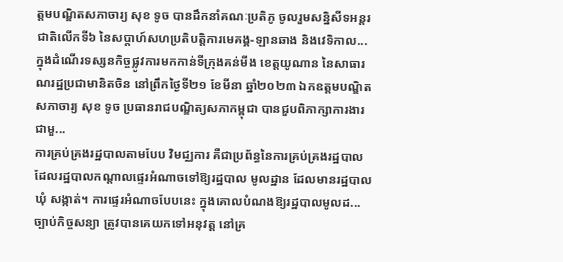ត្តមបណ្ឌិតសភាចារ្យ សុខ ទូច បានដឹកនាំគណៈប្រតិភូ ចូលរួមសន្និសីទអន្តរជាតិលើកទី៦ នៃសប្តាហ៍សហប្រតិបត្តិការមេគង្គ-ឡានឆាង និងវេទិកាល...
ក្នុងដំណើរទស្សនកិច្ចផ្លូវការមកកាន់ទីក្រុងគន់មីង ខេត្តយូណាន នៃសាធារណរដ្ឋប្រជាមានិតចិន នៅព្រឹកថ្ងៃទី២១ ខែមីនា ឆ្នាំ២០២៣ ឯកឧត្តមបណ្ឌិតសភាចារ្យ សុខ ទូច ប្រធានរាជបណ្ឌិត្យសភាកម្ពុជា បានជួបពិភាក្សាការងារជាមួ...
ការគ្រប់គ្រងរដ្ឋបាលតាមបែប វិមជ្ឈការ គឺជាប្រព័ន្ធនៃការគ្រប់គ្រងរដ្ឋបាល ដែលរដ្ឋបាលកណ្តាលផ្ទេរអំណាចទៅឱ្យរដ្ឋបាល មូលដ្ឋាន ដែលមានរដ្ឋបាលឃុំ សង្កាត់។ ការផ្ទេរអំណាចបែបនេះ ក្នុងគោលបំណងឱ្យរដ្ឋបាលមូលដ...
ច្បាប់កិច្ចសន្យា ត្រូវបានគេយកទៅអនុវត្ត នៅគ្រ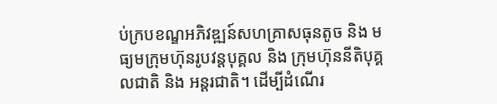ប់ក្របខណ្ឌអភិវឌ្ឍន៍សហគ្រាសធុនតូច និង មធ្យមក្រុមហ៊ុនរូបវន្តបុគ្គល និង ក្រុមហ៊ុននីតិបុគ្គលជាតិ និង អន្តរជាតិ។ ដើម្បីដំណើរ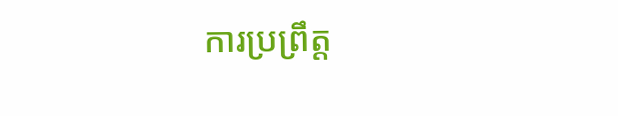ការប្រព្រឹត្ត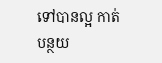ទៅបានល្អ កាត់បន្ថយ